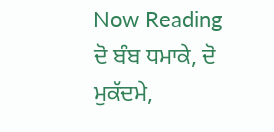Now Reading
ਦੋ ਬੰਬ ਧਮਾਕੇ, ਦੋ ਮੁਕੱਦਮੇ,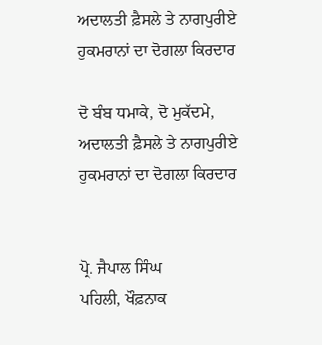ਅਦਾਲਤੀ ਫ਼ੈਸਲੇ ਤੇ ਨਾਗਪੁਰੀਏ ਹੁਕਮਰਾਨਾਂ ਦਾ ਦੋਗਲਾ ਕਿਰਦਾਰ

ਦੋ ਬੰਬ ਧਮਾਕੇ, ਦੋ ਮੁਕੱਦਮੇ, ਅਦਾਲਤੀ ਫ਼ੈਸਲੇ ਤੇ ਨਾਗਪੁਰੀਏ ਹੁਕਮਰਾਨਾਂ ਦਾ ਦੋਗਲਾ ਕਿਰਦਾਰ


ਪ੍ਰੋ. ਜੈਪਾਲ ਸਿੰਘ
ਪਹਿਲੀ, ਖੌਫ਼ਨਾਕ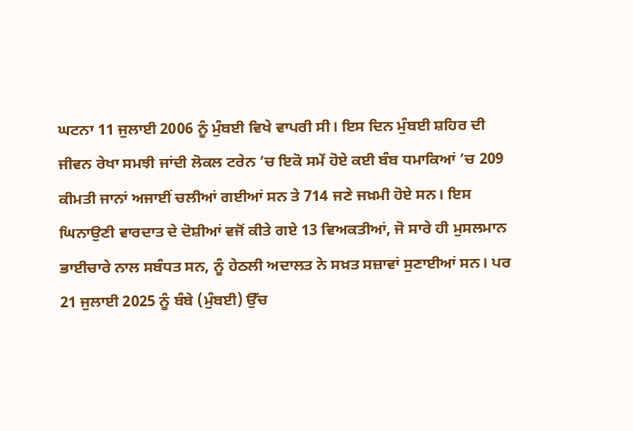ਘਟਨਾ 11 ਜੁਲਾਈ 2006 ਨੂੰ ਮੁੰਬਈ ਵਿਖੇ ਵਾਪਰੀ ਸੀ। ਇਸ ਦਿਨ ਮੁੰਬਈ ਸ਼ਹਿਰ ਦੀ ਜੀਵਨ ਰੇਖਾ ਸਮਝੀ ਜਾਂਦੀ ਲੋਕਲ ਟਰੇਨ ’ਚ ਇਕੋ ਸਮੇਂ ਹੋਏ ਕਈ ਬੰਬ ਧਮਾਕਿਆਂ ’ਚ 209 ਕੀਮਤੀ ਜਾਨਾਂ ਅਜਾਈਂ ਚਲੀਆਂ ਗਈਆਂ ਸਨ ਤੇ 714 ਜਣੇ ਜਖ਼ਮੀ ਹੋਏ ਸਨ। ਇਸ ਘਿਨਾਉਣੀ ਵਾਰਦਾਤ ਦੇ ਦੋਸ਼ੀਆਂ ਵਜੋਂ ਕੀਤੇ ਗਏ 13 ਵਿਅਕਤੀਆਂ, ਜੋ ਸਾਰੇ ਹੀ ਮੁਸਲਮਾਨ ਭਾਈਚਾਰੇ ਨਾਲ ਸਬੰਧਤ ਸਨ, ਨੂੰ ਹੇਠਲੀ ਅਦਾਲਤ ਨੇ ਸਖ਼ਤ ਸਜ਼ਾਵਾਂ ਸੁਣਾਈਆਂ ਸਨ। ਪਰ 21 ਜੁਲਾਈ 2025 ਨੂੰ ਬੰਬੇ (ਮੁੰਬਈ) ਉੱਚ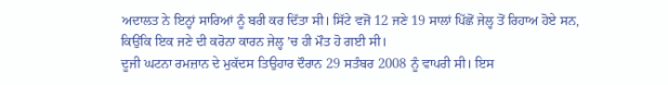ਅਦਾਲਤ ਨੇ ਇਨ੍ਹਾਂ ਸਾਰਿਆਂ ਨੂੰ ਬਰੀ ਕਰ ਦਿੱਤਾ ਸੀ। ਸਿੱਟੇ ਵਜੋਂ 12 ਜਣੇ 19 ਸਾਲਾਂ ਪਿੱਛੋਂ ਜੇਲ੍ਹ ਤੋਂ ਰਿਹਾਅ ਹੋਏ ਸਨ, ਕਿਉਂਕਿ ਇਕ ਜਣੇ ਦੀ ਕਰੋਨਾ ਕਾਰਨ ਜੇਲ੍ਹ ’ਚ ਹੀ ਮੌਤ ਹੋ ਗਈ ਸੀ।
ਦੂਜੀ ਘਟਨਾ ਰਮਜ਼ਾਨ ਦੇ ਮੁਕੱਦਸ ਤਿਉਹਾਰ ਦੌਰਾਨ 29 ਸਤੰਬਰ 2008 ਨੂੰ ਵਾਪਰੀ ਸੀ। ਇਸ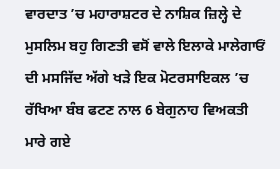ਵਾਰਦਾਤ ’ਚ ਮਹਾਰਾਸ਼ਟਰ ਦੇ ਨਾਸ਼ਿਕ ਜ਼ਿਲ੍ਹੇ ਦੇ ਮੁਸਲਿਮ ਬਹੁ ਗਿਣਤੀ ਵਸੋਂ ਵਾਲੇ ਇਲਾਕੇ ਮਾਲੇਗਾਓਂ ਦੀ ਮਸਜਿੱਦ ਅੱਗੇ ਖੜੇ ਇਕ ਮੋਟਰਸਾਇਕਲ ’ਚ ਰੱਖਿਆ ਬੰਬ ਫਟਣ ਨਾਲ 6 ਬੇਗੁਨਾਹ ਵਿਅਕਤੀ ਮਾਰੇ ਗਏ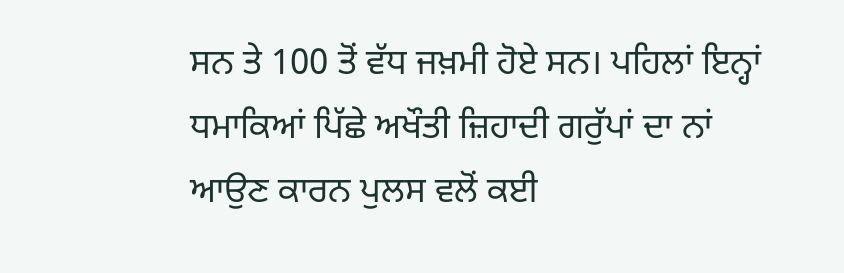ਸਨ ਤੇ 100 ਤੋਂ ਵੱਧ ਜਖ਼ਮੀ ਹੋਏ ਸਨ। ਪਹਿਲਾਂ ਇਨ੍ਹਾਂ ਧਮਾਕਿਆਂ ਪਿੱਛੇ ਅਖੌਤੀ ਜ਼ਿਹਾਦੀ ਗਰੁੱਪਾਂ ਦਾ ਨਾਂ ਆਉਣ ਕਾਰਨ ਪੁਲਸ ਵਲੋਂ ਕਈ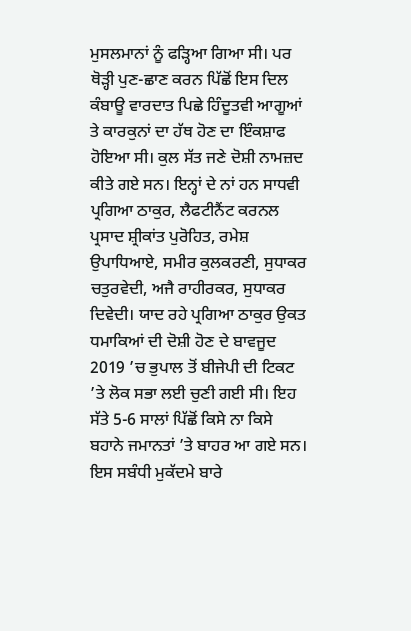ਮੁਸਲਮਾਨਾਂ ਨੂੰ ਫੜ੍ਹਿਆ ਗਿਆ ਸੀ। ਪਰ ਥੋੜ੍ਹੀ ਪੁਣ-ਛਾਣ ਕਰਨ ਪਿੱਛੋਂ ਇਸ ਦਿਲ ਕੰਬਾਊ ਵਾਰਦਾਤ ਪਿਛੇ ਹਿੰਦੂਤਵੀ ਆਗੂਆਂ ਤੇ ਕਾਰਕੁਨਾਂ ਦਾ ਹੱਥ ਹੋਣ ਦਾ ਇੰਕਸ਼ਾਫ ਹੋਇਆ ਸੀ। ਕੁਲ ਸੱਤ ਜਣੇ ਦੋਸ਼ੀ ਨਾਮਜ਼ਦ ਕੀਤੇ ਗਏ ਸਨ। ਇਨ੍ਹਾਂ ਦੇ ਨਾਂ ਹਨ ਸਾਧਵੀ ਪ੍ਰਗਿਆ ਠਾਕੁਰ, ਲੈਫਟੀਨੈਂਟ ਕਰਨਲ ਪ੍ਰਸਾਦ ਸ਼੍ਰੀਕਾਂਤ ਪੁਰੋਹਿਤ, ਰਮੇਸ਼ ਉਪਾਧਿਆਏ, ਸਮੀਰ ਕੁਲਕਰਣੀ, ਸੁਧਾਕਰ ਚਤੁਰਵੇਦੀ, ਅਜੈ ਰਾਹੀਰਕਰ, ਸੁਧਾਕਰ ਦਿਵੇਦੀ। ਯਾਦ ਰਹੇ ਪ੍ਰਗਿਆ ਠਾਕੁਰ ਉਕਤ ਧਮਾਕਿਆਂ ਦੀ ਦੋਸ਼ੀ ਹੋਣ ਦੇ ਬਾਵਜੂਦ 2019 ’ਚ ਭੁਪਾਲ ਤੋਂ ਬੀਜੇਪੀ ਦੀ ਟਿਕਟ ’ਤੇ ਲੋਕ ਸਭਾ ਲਈ ਚੁਣੀ ਗਈ ਸੀ। ਇਹ ਸੱਤੇ 5-6 ਸਾਲਾਂ ਪਿੱਛੋਂ ਕਿਸੇ ਨਾ ਕਿਸੇ ਬਹਾਨੇ ਜਮਾਨਤਾਂ ’ਤੇ ਬਾਹਰ ਆ ਗਏ ਸਨ। ਇਸ ਸਬੰਧੀ ਮੁਕੱਦਮੇ ਬਾਰੇ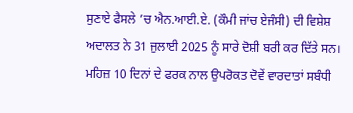ਸੁਣਾਏ ਫੈਸਲੇ ’ਚ ਐਨ.ਆਈ.ਏ. (ਕੌਮੀ ਜਾਂਚ ਏਜੰਸੀ) ਦੀ ਵਿਸ਼ੇਸ਼ ਅਦਾਲਤ ਨੇ 31 ਜੁਲਾਈ 2025 ਨੂੰ ਸਾਰੇ ਦੋਸ਼ੀ ਬਰੀ ਕਰ ਦਿੱਤੇ ਸਨ। ਮਹਿਜ਼ 10 ਦਿਨਾਂ ਦੇ ਫਰਕ ਨਾਲ ਉਪਰੋਕਤ ਦੋਵੇਂ ਵਾਰਦਾਤਾਂ ਸਬੰਧੀ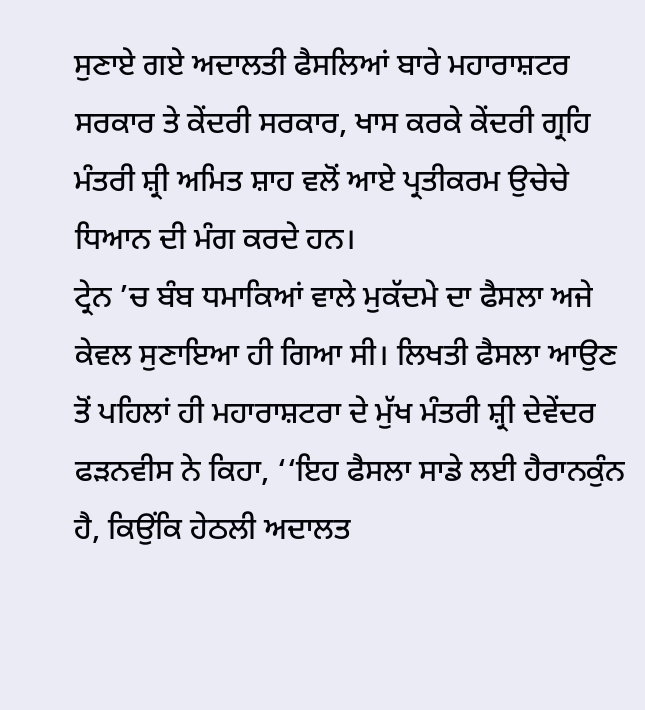ਸੁਣਾਏ ਗਏ ਅਦਾਲਤੀ ਫੈਸਲਿਆਂ ਬਾਰੇ ਮਹਾਰਾਸ਼ਟਰ ਸਰਕਾਰ ਤੇ ਕੇਂਦਰੀ ਸਰਕਾਰ, ਖਾਸ ਕਰਕੇ ਕੇਂਦਰੀ ਗ੍ਰਹਿ ਮੰਤਰੀ ਸ਼੍ਰੀ ਅਮਿਤ ਸ਼ਾਹ ਵਲੋਂ ਆਏ ਪ੍ਰਤੀਕਰਮ ਉਚੇਚੇ ਧਿਆਨ ਦੀ ਮੰਗ ਕਰਦੇ ਹਨ।
ਟ੍ਰੇਨ ’ਚ ਬੰਬ ਧਮਾਕਿਆਂ ਵਾਲੇ ਮੁਕੱਦਮੇ ਦਾ ਫੈਸਲਾ ਅਜੇ ਕੇਵਲ ਸੁਣਾਇਆ ਹੀ ਗਿਆ ਸੀ। ਲਿਖਤੀ ਫੈਸਲਾ ਆਉਣ ਤੋਂ ਪਹਿਲਾਂ ਹੀ ਮਹਾਰਾਸ਼ਟਰਾ ਦੇ ਮੁੱਖ ਮੰਤਰੀ ਸ਼੍ਰੀ ਦੇਵੇਂਦਰ ਫੜਨਵੀਸ ਨੇ ਕਿਹਾ, ‘‘ਇਹ ਫੈਸਲਾ ਸਾਡੇ ਲਈ ਹੈਰਾਨਕੁੰਨ ਹੈ, ਕਿਉਂਕਿ ਹੇਠਲੀ ਅਦਾਲਤ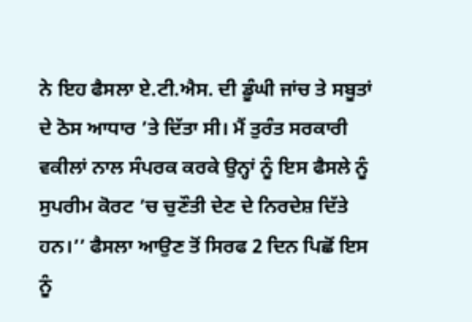ਨੇ ਇਹ ਫੈਸਲਾ ਏ.ਟੀ.ਐਸ. ਦੀ ਡੂੰਘੀ ਜਾਂਚ ਤੇ ਸਬੂਤਾਂ ਦੇ ਠੋਸ ਆਧਾਰ ’ਤੇ ਦਿੱਤਾ ਸੀ। ਮੈਂ ਤੁਰੰਤ ਸਰਕਾਰੀ ਵਕੀਲਾਂ ਨਾਲ ਸੰਪਰਕ ਕਰਕੇ ਉਨ੍ਹਾਂ ਨੂੰ ਇਸ ਫੈਸਲੇ ਨੂੰ ਸੁਪਰੀਮ ਕੋਰਟ ’ਚ ਚੁਣੌਤੀ ਦੇਣ ਦੇ ਨਿਰਦੇਸ਼ ਦਿੱਤੇ ਹਨ।’’ ਫੈਸਲਾ ਆਉਣ ਤੋਂ ਸਿਰਫ 2 ਦਿਨ ਪਿਛੋਂ ਇਸ ਨੂੰ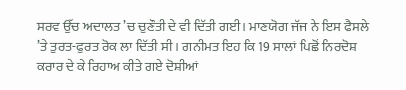ਸਰਵ ਉੱਚ ਅਦਾਲਤ ’ਚ ਚੁਣੌਤੀ ਦੇ ਵੀ ਦਿੱਤੀ ਗਈ। ਮਾਣਯੋਗ ਜੱਜ ਨੇ ਇਸ ਫੈਸਲੇ ’ਤੇ ਤੁਰਤ-ਫੁਰਤ ਰੋਕ ਲਾ ਦਿੱਤੀ ਸੀ। ਗਨੀਮਤ ਇਹ ਕਿ 19 ਸਾਲਾਂ ਪਿਛੋਂ ਨਿਰਦੋਸ਼ ਕਰਾਰ ਦੇ ਕੇ ਰਿਹਾਅ ਕੀਤੇ ਗਏ ਦੋਸ਼ੀਆਂ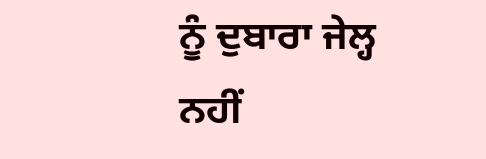ਨੂੰ ਦੁਬਾਰਾ ਜੇਲ੍ਹ ਨਹੀਂ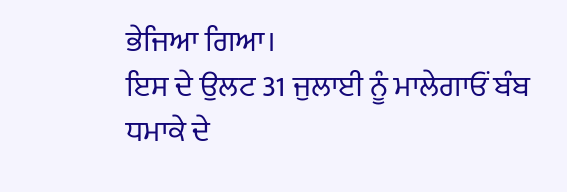ਭੇਜਿਆ ਗਿਆ।
ਇਸ ਦੇ ਉਲਟ 31 ਜੁਲਾਈ ਨੂੰ ਮਾਲੇਗਾਓਂ ਬੰਬ ਧਮਾਕੇ ਦੇ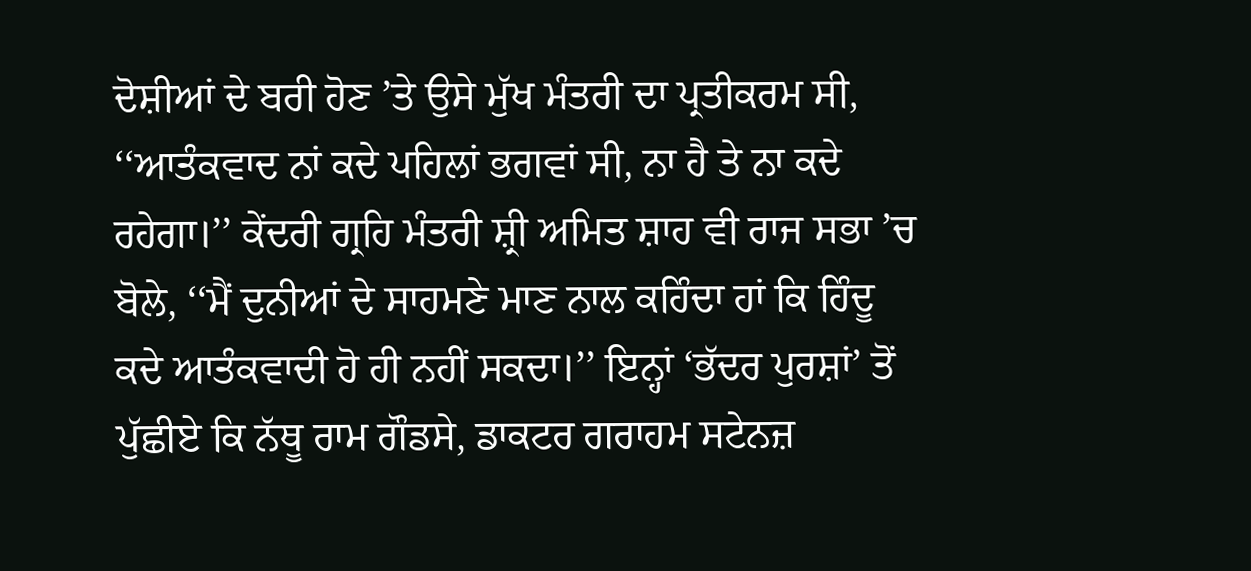ਦੋਸ਼ੀਆਂ ਦੇ ਬਰੀ ਹੋਣ ’ਤੇ ਉਸੇ ਮੁੱਖ ਮੰਤਰੀ ਦਾ ਪ੍ਰਤੀਕਰਮ ਸੀ, ‘‘ਆਤੰਕਵਾਦ ਨਾਂ ਕਦੇ ਪਹਿਲਾਂ ਭਗਵਾਂ ਸੀ, ਨਾ ਹੈ ਤੇ ਨਾ ਕਦੇ ਰਹੇਗਾ।’’ ਕੇਂਦਰੀ ਗ੍ਰਹਿ ਮੰਤਰੀ ਸ਼੍ਰੀ ਅਮਿਤ ਸ਼ਾਹ ਵੀ ਰਾਜ ਸਭਾ ’ਚ ਬੋਲੇ, ‘‘ਮੈਂ ਦੁਨੀਆਂ ਦੇ ਸਾਹਮਣੇ ਮਾਣ ਨਾਲ ਕਹਿੰਦਾ ਹਾਂ ਕਿ ਹਿੰਦੂ ਕਦੇ ਆਤੰਕਵਾਦੀ ਹੋ ਹੀ ਨਹੀਂ ਸਕਦਾ।’’ ਇਨ੍ਹਾਂ ‘ਭੱਦਰ ਪੁਰਸ਼ਾਂ’ ਤੋਂ ਪੁੱਛੀਏ ਕਿ ਨੱਥੂ ਰਾਮ ਗੌਡਸੇ, ਡਾਕਟਰ ਗਰਾਹਮ ਸਟੇਨਜ਼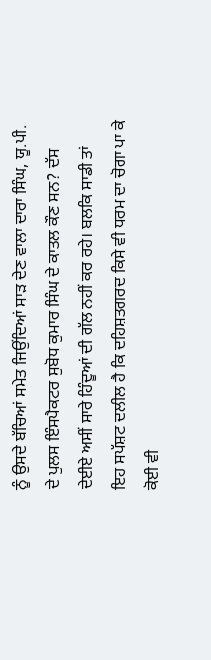ਨੂੰ ਉਸਦੇ ਬੱਚਿਆਂ ਸਮੇਤ ਜਿਉਂਦਿਆਂ ਸਾੜ ਦੇਣ ਵਾਲਾ ਦਾਰਾ ਸਿੰਘ, ਯੂ.ਪੀ. ਦੇ ਪੁਲਸ ਇੰਸਪੈਕਟਰ ਸੁਬੋਧ ਕੁਮਾਰ ਸਿੰਘ ਦੇ ਕਾਤਲ ਕੌਣ ਸਨ? ਦੱਸ ਦੇਈਏ ਅਸੀਂ ਸਾਰੇ ਹਿੰਦੂਆਂ ਦੀ ਗੱਲ ਨਹੀਂ ਕਰ ਰਹੇ। ਬਲਕਿ ਸਾਡੀ ਤਾਂ ਇਹ ਸਪੱਸ਼ਟ ਦਲੀਲ ਹੈ ਕਿ ਦਹਿਸ਼ਤਗਰਦ ਕਿਸੇ ਵੀ ਧਰਮ ਦਾ ਚੋਗਾ ਪਾ ਕੇ ਕੋਈ ਵੀ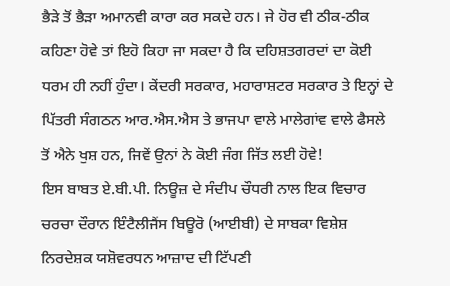ਭੈੜੇ ਤੋਂ ਭੈੜਾ ਅਮਾਨਵੀ ਕਾਰਾ ਕਰ ਸਕਦੇ ਹਨ। ਜੇ ਹੋਰ ਵੀ ਠੀਕ-ਠੀਕ ਕਹਿਣਾ ਹੋਵੇ ਤਾਂ ਇਹੋ ਕਿਹਾ ਜਾ ਸਕਦਾ ਹੈ ਕਿ ਦਹਿਸ਼ਤਗਰਦਾਂ ਦਾ ਕੋਈ ਧਰਮ ਹੀ ਨਹੀਂ ਹੁੰਦਾ। ਕੇਂਦਰੀ ਸਰਕਾਰ, ਮਹਾਰਾਸ਼ਟਰ ਸਰਕਾਰ ਤੇ ਇਨ੍ਹਾਂ ਦੇ ਪਿੱਤਰੀ ਸੰਗਠਨ ਆਰ.ਐਸ.ਐਸ ਤੇ ਭਾਜਪਾ ਵਾਲੇ ਮਾਲੇਗਾਂਵ ਵਾਲੇ ਫੈਸਲੇ ਤੋਂ ਐਨੇ ਖੁਸ਼ ਹਨ, ਜਿਵੇਂ ਉਨਾਂ ਨੇ ਕੋਈ ਜੰਗ ਜਿੱਤ ਲਈ ਹੋਵੇ!
ਇਸ ਬਾਬਤ ਏ.ਬੀ.ਪੀ. ਨਿਊਜ਼ ਦੇ ਸੰਦੀਪ ਚੌਧਰੀ ਨਾਲ ਇਕ ਵਿਚਾਰ ਚਰਚਾ ਦੌਰਾਨ ਇੰਟੈਲੀਜੈਂਸ ਬਿਊਰੋ (ਆਈਬੀ) ਦੇ ਸਾਬਕਾ ਵਿਸ਼ੇਸ਼ ਨਿਰਦੇਸ਼ਕ ਯਸ਼ੋਵਰਧਨ ਆਜ਼ਾਦ ਦੀ ਟਿੱਪਣੀ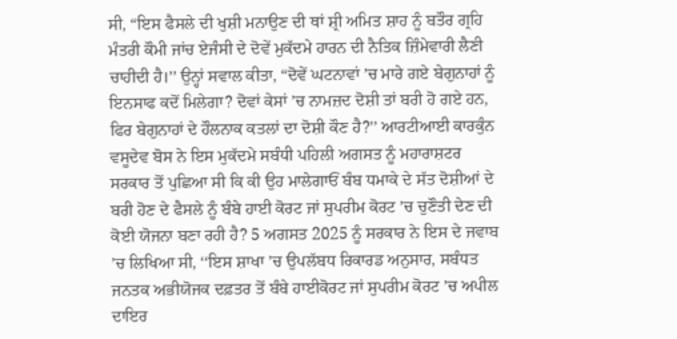ਸੀ, “ਇਸ ਫੈਸਲੇ ਦੀ ਖੁਸ਼ੀ ਮਨਾਉਣ ਦੀ ਥਾਂ ਸ਼੍ਰੀ ਅਮਿਤ ਸ਼ਾਹ ਨੂੰ ਬਤੌਰ ਗ੍ਰਹਿ ਮੰਤਰੀ ਕੌਮੀ ਜਾਂਚ ਏਜੰਸੀ ਦੇ ਦੋਵੇਂ ਮੁਕੱਦਮੇ ਹਾਰਨ ਦੀ ਨੈਤਿਕ ਜ਼ਿੰਮੇਵਾਰੀ ਲੈਣੀ ਚਾਹੀਦੀ ਹੈ।’’ ਉਨ੍ਹਾਂ ਸਵਾਲ ਕੀਤਾ, “ਦੋਵੇਂ ਘਟਨਾਵਾਂ ’ਚ ਮਾਰੇ ਗਏ ਬੇਗੁਨਾਹਾਂ ਨੂੰ ਇਨਸਾਫ ਕਦੋਂ ਮਿਲੇਗਾ? ਦੋਵਾਂ ਕੇਸਾਂ ’ਚ ਨਾਮਜ਼ਦ ਦੋਸ਼ੀ ਤਾਂ ਬਰੀ ਹੋ ਗਏ ਹਨ, ਫਿਰ ਬੇਗੁਨਾਹਾਂ ਦੇ ਹੌਲਨਾਕ ਕਤਲਾਂ ਦਾ ਦੋਸ਼ੀ ਕੌਣ ਹੈ?’’ ਆਰਟੀਆਈ ਕਾਰਕੁੰਨ ਵਸੂਦੇਵ ਬੋਸ ਨੇ ਇਸ ਮੁਕੱਦਮੇ ਸਬੰਧੀ ਪਹਿਲੀ ਅਗਸਤ ਨੂੰ ਮਹਾਰਾਸ਼ਟਰ ਸਰਕਾਰ ਤੋਂ ਪੁਛਿਆ ਸੀ ਕਿ ਕੀ ਉਹ ਮਾਲੇਗਾਓਂ ਬੰਬ ਧਮਾਕੇ ਦੇ ਸੱਤ ਦੋਸ਼ੀਆਂ ਦੇ ਬਰੀ ਹੋਣ ਦੇ ਫੈਸਲੇ ਨੂੰ ਬੰਬੇ ਹਾਈ ਕੋਰਟ ਜਾਂ ਸੁਪਰੀਮ ਕੋਰਟ ’ਚ ਚੁਣੌਤੀ ਦੇਣ ਦੀ ਕੋਈ ਯੋਜਨਾ ਬਣਾ ਰਹੀ ਹੈ? 5 ਅਗਸਤ 2025 ਨੂੰ ਸਰਕਾਰ ਨੇ ਇਸ ਦੇ ਜਵਾਬ ’ਚ ਲਿਖਿਆ ਸੀ, ‘‘ਇਸ ਸ਼ਾਖਾ ’ਚ ਉਪਲੱਬਧ ਰਿਕਾਰਡ ਅਨੁਸਾਰ, ਸਬੰਧਤ ਜਨਤਕ ਅਭੀਯੋਜਕ ਦਫ਼ਤਰ ਤੋਂ ਬੰਬੇ ਹਾਈਕੋਰਟ ਜਾਂ ਸੁਪਰੀਮ ਕੋਰਟ ’ਚ ਅਪੀਲ ਦਾਇਰ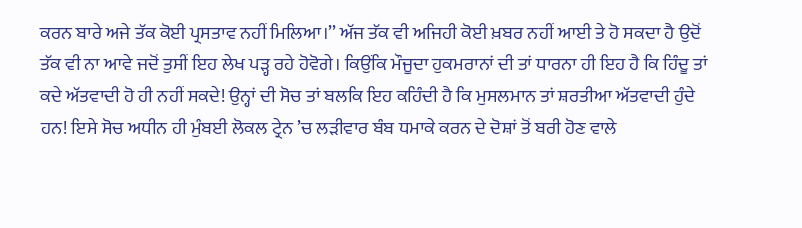ਕਰਨ ਬਾਰੇ ਅਜੇ ਤੱਕ ਕੋਈ ਪ੍ਰਸਤਾਵ ਨਹੀਂ ਮਿਲਿਆ।’’ ਅੱਜ ਤੱਕ ਵੀ ਅਜਿਹੀ ਕੋਈ ਖ਼ਬਰ ਨਹੀਂ ਆਈ ਤੇ ਹੋ ਸਕਦਾ ਹੈ ਉਦੋਂ ਤੱਕ ਵੀ ਨਾ ਆਵੇ ਜਦੋਂ ਤੁਸੀਂ ਇਹ ਲੇਖ ਪੜ੍ਹ ਰਹੇ ਹੋਵੋਗੇ। ਕਿਉਂਕਿ ਮੌਜੂਦਾ ਹੁਕਮਰਾਨਾਂ ਦੀ ਤਾਂ ਧਾਰਨਾ ਹੀ ਇਹ ਹੈ ਕਿ ਹਿੰਦੂ ਤਾਂ ਕਦੇ ਅੱਤਵਾਦੀ ਹੋ ਹੀ ਨਹੀਂ ਸਕਦੇ! ਉਨ੍ਹਾਂ ਦੀ ਸੋਚ ਤਾਂ ਬਲਕਿ ਇਹ ਕਹਿੰਦੀ ਹੈ ਕਿ ਮੁਸਲਮਾਨ ਤਾਂ ਸ਼ਰਤੀਆ ਅੱਤਵਾਦੀ ਹੁੰਦੇ ਹਨ! ਇਸੇ ਸੋਚ ਅਧੀਨ ਹੀ ਮੁੰਬਈ ਲੋਕਲ ਟ੍ਰੇਨ ’ਚ ਲੜੀਵਾਰ ਬੰਬ ਧਮਾਕੇ ਕਰਨ ਦੇ ਦੋਸ਼ਾਂ ਤੋਂ ਬਰੀ ਹੋਣ ਵਾਲੇ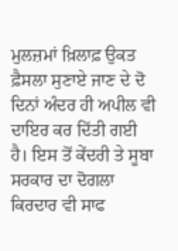ਮੁਲਜ਼ਮਾਂ ਖ਼ਿਲਾਫ਼ ਉਕਤ ਫ਼ੈਸਲਾ ਸੁਣਾਏ ਜਾਣ ਦੇ ਦੋ ਦਿਨਾਂ ਅੰਦਰ ਹੀ ਅਪੀਲ ਵੀ ਦਾਇਰ ਕਰ ਦਿੱਤੀ ਗਈ ਹੈ। ਇਸ ਤੋਂ ਕੇਂਦਰੀ ਤੇ ਸੂਬਾ ਸਰਕਾਰ ਦਾ ਦੋਗਲਾ ਕਿਰਦਾਰ ਵੀ ਸਾਫ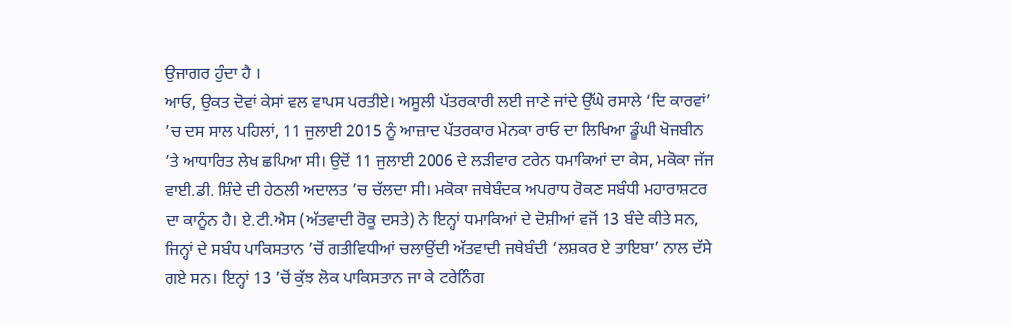ਉਜਾਗਰ ਹੁੰਦਾ ਹੈ ।
ਆਓ, ਉਕਤ ਦੋਵਾਂ ਕੇਸਾਂ ਵਲ ਵਾਪਸ ਪਰਤੀਏ। ਅਸੂਲੀ ਪੱਤਰਕਾਰੀ ਲਈ ਜਾਣੇ ਜਾਂਦੇ ਉੱਘੇ ਰਸਾਲੇ ‘ਦਿ ਕਾਰਵਾਂ’ ’ਚ ਦਸ ਸਾਲ ਪਹਿਲਾਂ, 11 ਜੁਲਾਈ 2015 ਨੂੰ ਆਜ਼ਾਦ ਪੱਤਰਕਾਰ ਮੇਨਕਾ ਰਾਓ ਦਾ ਲਿਖਿਆ ਡੂੰਘੀ ਖੋਜਬੀਨ ’ਤੇ ਆਧਾਰਿਤ ਲੇਖ ਛਪਿਆ ਸੀ। ਉਦੋਂ 11 ਜੁਲਾਈ 2006 ਦੇ ਲੜੀਵਾਰ ਟਰੇਨ ਧਮਾਕਿਆਂ ਦਾ ਕੇਸ, ਮਕੋਕਾ ਜੱਜ ਵਾਈ.ਡੀ. ਸ਼ਿੰਦੇ ਦੀ ਹੇਠਲੀ ਅਦਾਲਤ ’ਚ ਚੱਲਦਾ ਸੀ। ਮਕੋਕਾ ਜਥੇਬੰਦਕ ਅਪਰਾਧ ਰੋਕਣ ਸਬੰਧੀ ਮਹਾਰਾਸ਼ਟਰ ਦਾ ਕਾਨੂੰਨ ਹੈ। ਏ.ਟੀ.ਐਸ (ਅੱਤਵਾਦੀ ਰੋਕੂ ਦਸਤੇ) ਨੇ ਇਨ੍ਹਾਂ ਧਮਾਕਿਆਂ ਦੇ ਦੋਸ਼ੀਆਂ ਵਜੋਂ 13 ਬੰਦੇ ਕੀਤੇ ਸਨ, ਜਿਨ੍ਹਾਂ ਦੇ ਸਬੰਧ ਪਾਕਿਸਤਾਨ ’ਚੋਂ ਗਤੀਵਿਧੀਆਂ ਚਲਾਉਂਦੀ ਅੱਤਵਾਦੀ ਜਥੇਬੰਦੀ ‘ਲਸ਼ਕਰ ਏ ਤਾਇਬਾ’ ਨਾਲ ਦੱਸੇ ਗਏ ਸਨ। ਇਨ੍ਹਾਂ 13 ’ਚੋਂ ਕੁੱਝ ਲੋਕ ਪਾਕਿਸਤਾਨ ਜਾ ਕੇ ਟਰੇਨਿੰਗ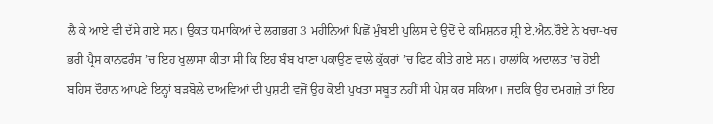ਲੈ ਕੇ ਆਏ ਵੀ ਦੱਸੇ ਗਏ ਸਨ। ਉਕਤ ਧਮਾਕਿਆਂ ਦੇ ਲਗਭਗ 3 ਮਹੀਨਿਆਂ ਪਿਛੋਂ ਮੁੰਬਈ ਪੁਲਿਸ ਦੇ ਉਦੋਂ ਦੇ ਕਮਿਸ਼ਨਰ ਸ਼੍ਰੀ ਏ.ਐਨ.ਰੌਏ ਨੇ ਖਚਾ-ਖਚ ਭਰੀ ਪ੍ਰੈਸ ਕਾਨਫਰੰਸ ’ਚ ਇਹ ਖੁਲਾਸਾ ਕੀਤਾ ਸੀ ਕਿ ਇਹ ਬੰਬ ਖਾਣਾ ਪਕਾਉਣ ਵਾਲੇ ਕੁੱਕਰਾਂ ’ਚ ਫਿਟ ਕੀਤੇ ਗਏ ਸਨ। ਹਾਲਾਂਕਿ ਅਦਾਲਤ ’ਚ ਹੋਈ ਬਹਿਸ ਦੌਰਾਨ ਆਪਣੇ ਇਨ੍ਹਾਂ ਬੜਬੋਲੇ ਦਾਅਵਿਆਂ ਦੀ ਪੁਸ਼ਟੀ ਵਜੋਂ ਉਹ ਕੋਈ ਪੁਖਤਾ ਸਬੂਤ ਨਹੀਂ ਸੀ ਪੇਸ਼ ਕਰ ਸਕਿਆ। ਜਦਕਿ ਉਹ ਦਮਗਜ਼ੇ ਤਾਂ ਇਹ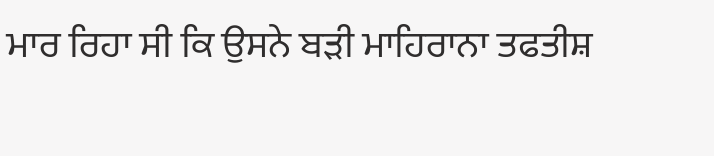ਮਾਰ ਰਿਹਾ ਸੀ ਕਿ ਉਸਨੇ ਬੜੀ ਮਾਹਿਰਾਨਾ ਤਫਤੀਸ਼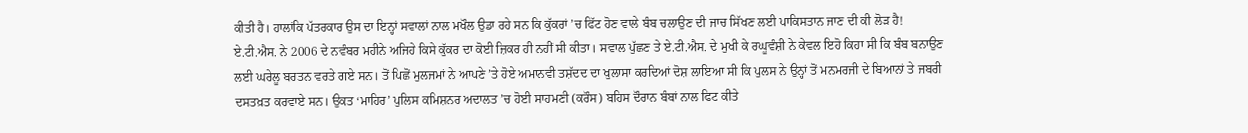ਕੀਤੀ ਹੈ। ਹਾਲਾਂਕਿ ਪੱਤਰਕਾਰ ਉਸ ਦਾ ਇਨ੍ਹਾਂ ਸਵਾਲਾਂ ਨਾਲ ਮਖੌਲ ਉਡਾ ਰਹੇ ਸਨ ਕਿ ਕੁੱਕਰਾਂ ’ਚ ਫਿੱਟ ਹੋਣ ਵਾਲੇ ਬੰਬ ਚਲਾਉਣ ਦੀ ਜਾਚ ਸਿੱਖਣ ਲਈ ਪਾਕਿਸਤਾਨ ਜਾਣ ਦੀ ਕੀ ਲੋੜ ਹੈ! ਏ.ਟੀ.ਐਸ. ਨੇ 2006 ਦੇ ਨਵੰਬਰ ਮਹੀਨੇ ਅਜਿਹੇ ਕਿਸੇ ਕੁੱਕਰ ਦਾ ਕੋਈ ਜ਼ਿਕਰ ਹੀ ਨਹੀਂ ਸੀ ਕੀਤਾ। ਸਵਾਲ ਪੁੱਛਣ ਤੇ ਏ.ਟੀ.ਐਸ. ਦੇ ਮੁਖੀ ਕੇ ਰਘੂਵੰਸ਼ੀ ਨੇ ਕੇਵਲ ਇਹੋ ਕਿਹਾ ਸੀ ਕਿ ਬੰਬ ਬਨਾਉਣ ਲਈ ਘਰੇਲੂ ਬਰਤਨ ਵਰਤੇ ਗਏ ਸਨ। ਤੋਂ ਪਿਛੋਂ ਮੁਲਜਮਾਂ ਨੇ ਆਪਣੇ ’ਤੇ ਹੋਏ ਅਮਾਨਵੀ ਤਸ਼ੱਦਦ ਦਾ ਖੁਲਾਸਾ ਕਰਦਿਆਂ ਦੋਸ਼ ਲਾਇਆ ਸੀ ਕਿ ਪੁਲਸ ਨੇ ਉਨ੍ਹਾਂ ਤੋਂ ਮਨਮਰਜੀ ਦੇ ਬਿਆਨਾਂ ਤੇ ਜਬਰੀ ਦਸਤਖ਼ਤ ਕਰਵਾਏ ਸਨ। ਉਕਤ ‘ਮਾਹਿਰ’ ਪੁਲਿਸ ਕਮਿਸ਼ਨਰ ਅਦਾਲਤ ’ਚ ਹੋਈ ਸਾਹਮਣੀ (ਕਰੌਸ) ਬਹਿਸ ਦੌਰਾਨ ਬੰਬਾਂ ਨਾਲ ਫਿਟ ਕੀਤੇ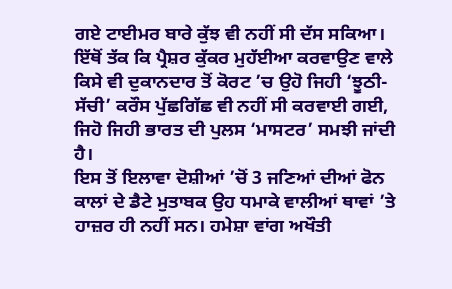ਗਏ ਟਾਈਮਰ ਬਾਰੇ ਕੁੱਝ ਵੀ ਨਹੀਂ ਸੀ ਦੱਸ ਸਕਿਆ। ਇੱਥੋਂ ਤੱਕ ਕਿ ਪ੍ਰੈਸ਼ਰ ਕੁੱਕਰ ਮੁਹੱਈਆ ਕਰਵਾਉਣ ਵਾਲੇ ਕਿਸੇ ਵੀ ਦੁਕਾਨਦਾਰ ਤੋਂ ਕੋਰਟ ’ਚ ਉਹੋ ਜਿਹੀ ‘ਝੂਠੀ-ਸੱਚੀ’ ਕਰੌਸ ਪੁੱਛਗਿੱਛ ਵੀ ਨਹੀਂ ਸੀ ਕਰਵਾਈ ਗਈ, ਜਿਹੋ ਜਿਹੀ ਭਾਰਤ ਦੀ ਪੁਲਸ ‘ਮਾਸਟਰ’ ਸਮਝੀ ਜਾਂਦੀ ਹੈ।
ਇਸ ਤੋਂ ਇਲਾਵਾ ਦੋਸ਼ੀਆਂ ’ਚੋਂ 3 ਜਣਿਆਂ ਦੀਆਂ ਫੋਨ ਕਾਲਾਂ ਦੇ ਡੈਟੇ ਮੁਤਾਬਕ ਉਹ ਧਮਾਕੇ ਵਾਲੀਆਂ ਥਾਵਾਂ ’ਤੇ ਹਾਜ਼ਰ ਹੀ ਨਹੀਂ ਸਨ। ਹਮੇਸ਼ਾ ਵਾਂਗ ਅਖੌਤੀ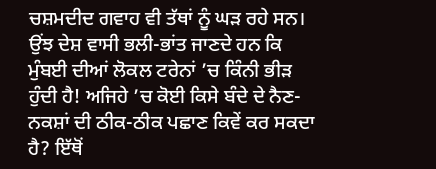ਚਸ਼ਮਦੀਦ ਗਵਾਹ ਵੀ ਤੱਥਾਂ ਨੂੰ ਘੜ ਰਹੇ ਸਨ। ਉਂਝ ਦੇਸ਼ ਵਾਸੀ ਭਲੀ-ਭਾਂਤ ਜਾਣਦੇ ਹਨ ਕਿ ਮੁੰਬਈ ਦੀਆਂ ਲੋਕਲ ਟਰੇਨਾਂ ’ਚ ਕਿੰਨੀ ਭੀੜ ਹੁੰਦੀ ਹੈ! ਅਜਿਹੇ ’ਚ ਕੋਈ ਕਿਸੇ ਬੰਦੇ ਦੇ ਨੈਣ-ਨਕਸ਼ਾਂ ਦੀ ਠੀਕ-ਠੀਕ ਪਛਾਣ ਕਿਵੇਂ ਕਰ ਸਕਦਾ ਹੈ? ਇੱਥੋਂ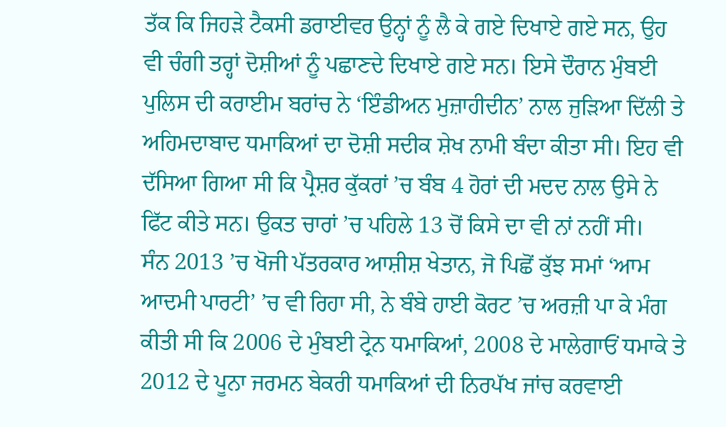ਤੱਕ ਕਿ ਜਿਹੜੇ ਟੈਕਸੀ ਡਰਾਈਵਰ ਉਨ੍ਹਾਂ ਨੂੰ ਲੈ ਕੇ ਗਏ ਦਿਖਾਏ ਗਏ ਸਨ, ਉਹ ਵੀ ਚੰਗੀ ਤਰ੍ਹਾਂ ਦੋਸ਼ੀਆਂ ਨੂੰ ਪਛਾਣਦੇ ਦਿਖਾਏ ਗਏ ਸਨ। ਇਸੇ ਦੌਰਾਨ ਮੁੰਬਈ ਪੁਲਿਸ ਦੀ ਕਰਾਈਮ ਬਰਾਂਚ ਨੇ ‘ਇੰਡੀਅਨ ਮੁਜ਼ਾਹੀਦੀਨ’ ਨਾਲ ਜੁੜਿਆ ਦਿੱਲੀ ਤੇ ਅਹਿਮਦਾਬਾਦ ਧਮਾਕਿਆਂ ਦਾ ਦੋਸ਼ੀ ਸਦੀਕ ਸ਼ੇਖ ਨਾਮੀ ਬੰਦਾ ਕੀਤਾ ਸੀ। ਇਹ ਵੀ ਦੱਸਿਆ ਗਿਆ ਸੀ ਕਿ ਪ੍ਰੈਸ਼ਰ ਕੁੱਕਰਾਂ ’ਚ ਬੰਬ 4 ਹੋਰਾਂ ਦੀ ਮਦਦ ਨਾਲ ਉਸੇ ਨੇ ਫਿੱਟ ਕੀਤੇ ਸਨ। ਉਕਤ ਚਾਰਾਂ ’ਚ ਪਹਿਲੇ 13 ਚੋਂ ਕਿਸੇ ਦਾ ਵੀ ਨਾਂ ਨਹੀਂ ਸੀ।
ਸੰਨ 2013 ’ਚ ਖੋਜੀ ਪੱਤਰਕਾਰ ਆਸ਼ੀਸ਼ ਖੇਤਾਨ, ਜੋ ਪਿਛੋਂ ਕੁੱਝ ਸਮਾਂ ‘ਆਮ ਆਦਮੀ ਪਾਰਟੀ’ ’ਚ ਵੀ ਰਿਹਾ ਸੀ, ਨੇ ਬੰਬੇ ਹਾਈ ਕੋਰਟ ’ਚ ਅਰਜ਼ੀ ਪਾ ਕੇ ਮੰਗ ਕੀਤੀ ਸੀ ਕਿ 2006 ਦੇ ਮੁੰਬਈ ਟ੍ਰੇਨ ਧਮਾਕਿਆਂ, 2008 ਦੇ ਮਾਲੇਗਾਓਂ ਧਮਾਕੇ ਤੇ 2012 ਦੇ ਪੂਨਾ ਜਰਮਨ ਬੇਕਰੀ ਧਮਾਕਿਆਂ ਦੀ ਨਿਰਪੱਖ ਜਾਂਚ ਕਰਵਾਈ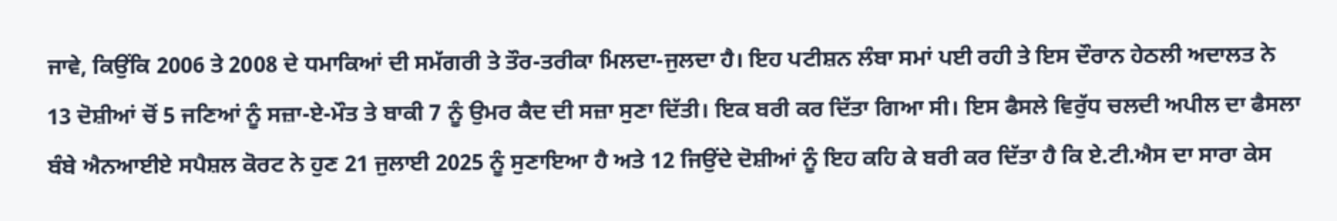ਜਾਵੇ, ਕਿਉਂਕਿ 2006 ਤੇ 2008 ਦੇ ਧਮਾਕਿਆਂ ਦੀ ਸਮੱਗਰੀ ਤੇ ਤੌਰ-ਤਰੀਕਾ ਮਿਲਦਾ-ਜੁਲਦਾ ਹੈ। ਇਹ ਪਟੀਸ਼ਨ ਲੰਬਾ ਸਮਾਂ ਪਈ ਰਹੀ ਤੇ ਇਸ ਦੌਰਾਨ ਹੇਠਲੀ ਅਦਾਲਤ ਨੇ 13 ਦੋਸ਼ੀਆਂ ਚੋਂ 5 ਜਣਿਆਂ ਨੂੰ ਸਜ਼ਾ-ਏ-ਮੌਤ ਤੇ ਬਾਕੀ 7 ਨੂੰ ਉਮਰ ਕੈਦ ਦੀ ਸਜ਼ਾ ਸੁਣਾ ਦਿੱਤੀ। ਇਕ ਬਰੀ ਕਰ ਦਿੱਤਾ ਗਿਆ ਸੀ। ਇਸ ਫੈਸਲੇ ਵਿਰੁੱਧ ਚਲਦੀ ਅਪੀਲ ਦਾ ਫੈਸਲਾ ਬੰਬੇ ਐਨਆਈਏ ਸਪੈਸ਼ਲ ਕੋਰਟ ਨੇ ਹੁਣ 21 ਜੁਲਾਈ 2025 ਨੂੰ ਸੁਣਾਇਆ ਹੈ ਅਤੇ 12 ਜਿਉਂਦੇ ਦੋਸ਼ੀਆਂ ਨੂੰ ਇਹ ਕਹਿ ਕੇ ਬਰੀ ਕਰ ਦਿੱਤਾ ਹੈ ਕਿ ਏ.ਟੀ.ਐਸ ਦਾ ਸਾਰਾ ਕੇਸ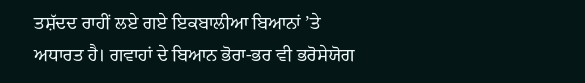ਤਸ਼ੱਦਦ ਰਾਹੀਂ ਲਏ ਗਏ ਇਕਬਾਲੀਆ ਬਿਆਨਾਂ ’ਤੇ ਅਧਾਰਤ ਹੈ। ਗਵਾਹਾਂ ਦੇ ਬਿਆਨ ਭੋਰਾ-ਭਰ ਵੀ ਭਰੋਸੇਯੋਗ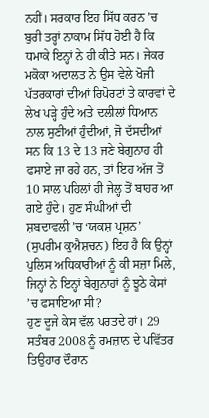ਨਹੀਂ। ਸਰਕਾਰ ਇਹ ਸਿੱਧ ਕਰਨ ’ਚ ਬੁਰੀ ਤਰ੍ਹਾਂ ਨਾਕਾਮ ਸਿੱਧ ਹੋਈ ਹੈ ਕਿ ਧਮਾਕੇ ਇਨ੍ਹਾਂ ਨੇ ਹੀ ਕੀਤੇ ਸਨ। ਜੇਕਰ ਮਕੋਕਾ ਅਦਾਲਤ ਨੇ ਉਸ ਵੇਲੇ ਖੋਜੀ ਪੱਤਰਕਾਰਾਂ ਦੀਆਂ ਰਿਪੋਰਟਾਂ ਤੇ ਕਾਰਵਾਂ ਦੇ ਲੇਖ ਪੜ੍ਹੇ ਹੁੰਦੇ ਅਤੇ ਦਲੀਲਾਂ ਧਿਆਨ ਨਾਲ ਸੁਣੀਆਂ ਹੁੰਦੀਆਂ, ਜੋ ਦੱਸਦੀਆਂ ਸਨ ਕਿ 13 ਦੇ 13 ਜਣੇ ਬੇਗੁਨਾਹ ਹੀ ਫਸਾਏ ਜਾ ਰਹੇ ਹਨ, ਤਾਂ ਇਹ ਅੱਜ ਤੋਂ 10 ਸਾਲ ਪਹਿਲਾਂ ਹੀ ਜੇਲ੍ਹ ਤੋਂ ਬਾਹਰ ਆ ਗਏ ਹੁੰਦੇ। ਹੁਣ ਸੰਘੀਆਂ ਦੀ ਸ਼ਬਦਾਵਲੀ ’ਚ ‘ਯਕਸ਼ ਪ੍ਰਸ਼ਨ’ (ਸੁਪਰੀਮ ਕੁਐਸ਼ਚਨ) ਇਹ ਹੈ ਕਿ ਉਨ੍ਹਾਂ ਪੁਲਿਸ ਅਧਿਕਾਰੀਆਂ ਨੂੰ ਕੀ ਸਜ਼ਾ ਮਿਲੇ, ਜਿਨ੍ਹਾਂ ਨੇ ਇਨ੍ਹਾਂ ਬੇਗੁਨਾਹਾਂ ਨੂੰ ਝੂਠੇ ਕੇਸਾਂ ’ਚ ਫਸਾਇਆ ਸੀ?
ਹੁਣ ਦੂਜੇ ਕੇਸ ਵੱਲ ਪਰਤਦੇ ਹਾਂ। 29 ਸਤੰਬਰ 2008 ਨੂੰ ਰਮਜ਼ਾਨ ਦੇ ਪਵਿੱਤਰ ਤਿਉਹਾਰ ਦੌਰਾਨ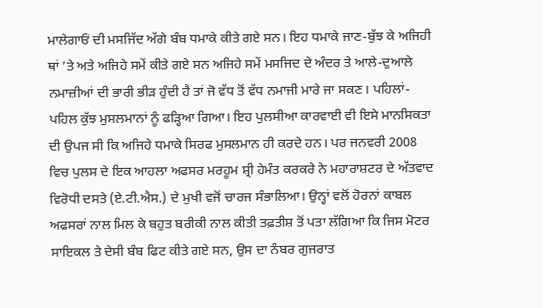ਮਾਲੇਗਾਓਂ ਦੀ ਮਸਜਿੱਦ ਅੱਗੇ ਬੰਬ ਧਮਾਕੇ ਕੀਤੇ ਗਏ ਸਨ। ਇਹ ਧਮਾਕੇ ਜਾਣ-ਬੁੱਝ ਕੇ ਅਜਿਹੀ ਥਾਂ ’ਤੇ ਅਤੇ ਅਜਿਹੇ ਸਮੇਂ ਕੀਤੇ ਗਏ ਸਨ ਅਜਿਹੇ ਸਮੇਂ ਮਸਜਿਦ ਦੇ ਅੰਦਰ ਤੇ ਆਲੇ-ਦੁਆਲੇ ਨਮਾਜ਼ੀਆਂ ਦੀ ਭਾਰੀ ਭੀੜ ਹੁੰਦੀ ਹੈ ਤਾਂ ਜੋ ਵੱਧ ਤੋਂ ਵੱਧ ਨਮਾਜੀ ਮਾਰੇ ਜਾ ਸਕਣ। ਪਹਿਲਾਂ-ਪਹਿਲ ਕੁੱਝ ਮੁਸਲਮਾਨਾਂ ਨੂੰ ਫੜ੍ਹਿਆ ਗਿਆ। ਇਹ ਪੁਲਸੀਆ ਕਾਰਵਾਈ ਵੀ ਇਸੇ ਮਾਨਸਿਕਤਾ ਦੀ ਉਪਜ ਸੀ ਕਿ ਅਜਿਹੇ ਧਮਾਕੇ ਸਿਰਫ ਮੁਸਲਮਾਨ ਹੀ ਕਰਦੇ ਹਨ। ਪਰ ਜਨਵਰੀ 2008 ਵਿਚ ਪੁਲਸ ਦੇ ਇਕ ਆਹਲਾ ਅਫਸਰ ਮਰਹੂਮ ਸ਼੍ਰੀ ਹੇਮੰਤ ਕਰਕਰੇ ਨੇ ਮਹਾਰਾਸ਼ਟਰ ਦੇ ਅੱਤਵਾਦ ਵਿਰੋਧੀ ਦਸਤੇ (ਏ.ਟੀ.ਐਸ.) ਦੇ ਮੁਖੀ ਵਜੋਂ ਚਾਰਜ ਸੰਭਾਲਿਆ। ਉਨ੍ਹਾਂ ਵਲੋਂ ਹੋਰਨਾਂ ਕਾਬਲ ਅਫਸਰਾਂ ਨਾਲ ਮਿਲ ਕੇ ਬਹੁਤ ਬਰੀਕੀ ਨਾਲ ਕੀਤੀ ਤਫ਼ਤੀਸ਼ ਤੋਂ ਪਤਾ ਲੱਗਿਆ ਕਿ ਜਿਸ ਮੋਟਰ ਸਾਇਕਲ ਤੇ ਦੇਸੀ ਬੰਬ ਫਿਟ ਕੀਤੇ ਗਏ ਸਨ, ਉਸ ਦਾ ਨੰਬਰ ਗੁਜਰਾਤ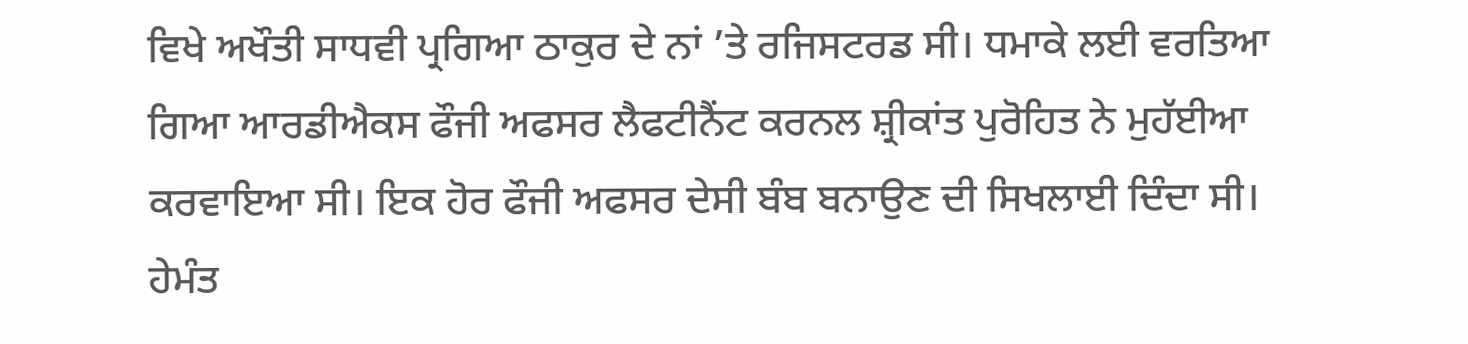ਵਿਖੇ ਅਖੌਤੀ ਸਾਧਵੀ ਪ੍ਰਗਿਆ ਠਾਕੁਰ ਦੇ ਨਾਂ ’ਤੇ ਰਜਿਸਟਰਡ ਸੀ। ਧਮਾਕੇ ਲਈ ਵਰਤਿਆ ਗਿਆ ਆਰਡੀਐਕਸ ਫੌਜੀ ਅਫਸਰ ਲੈਫਟੀਨੈਂਟ ਕਰਨਲ ਸ਼੍ਰੀਕਾਂਤ ਪੁਰੋਹਿਤ ਨੇ ਮੁਹੱਈਆ ਕਰਵਾਇਆ ਸੀ। ਇਕ ਹੋਰ ਫੌਜੀ ਅਫਸਰ ਦੇਸੀ ਬੰਬ ਬਨਾਉਣ ਦੀ ਸਿਖਲਾਈ ਦਿੰਦਾ ਸੀ। ਹੇਮੰਤ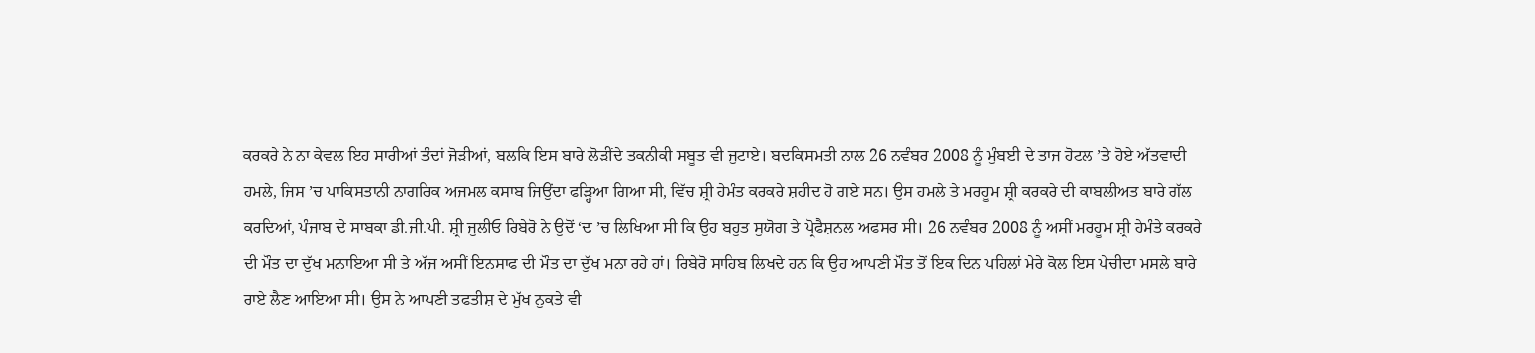ਕਰਕਰੇ ਨੇ ਨਾ ਕੇਵਲ ਇਹ ਸਾਰੀਆਂ ਤੰਦਾਂ ਜੋੜੀਆਂ, ਬਲਕਿ ਇਸ ਬਾਰੇ ਲੋੜੀਂਦੇ ਤਕਨੀਕੀ ਸਬੂਤ ਵੀ ਜੁਟਾਏ। ਬਦਕਿਸਮਤੀ ਨਾਲ 26 ਨਵੰਬਰ 2008 ਨੂੰ ਮੁੰਬਈ ਦੇ ਤਾਜ ਹੋਟਲ ’ਤੇ ਹੋਏ ਅੱਤਵਾਦੀ ਹਮਲੇ, ਜਿਸ ’ਚ ਪਾਕਿਸਤਾਨੀ ਨਾਗਰਿਕ ਅਜਮਲ ਕਸਾਬ ਜਿਉਂਦਾ ਫੜ੍ਹਿਆ ਗਿਆ ਸੀ, ਵਿੱਚ ਸ਼੍ਰੀ ਹੇਮੰਤ ਕਰਕਰੇ ਸ਼ਹੀਦ ਹੋ ਗਏ ਸਨ। ਉਸ ਹਮਲੇ ਤੇ ਮਰਹੂਮ ਸ਼੍ਰੀ ਕਰਕਰੇ ਦੀ ਕਾਬਲੀਅਤ ਬਾਰੇ ਗੱਲ ਕਰਦਿਆਂ, ਪੰਜਾਬ ਦੇ ਸਾਬਕਾ ਡੀ.ਜੀ.ਪੀ. ਸ਼੍ਰੀ ਜੁਲੀਓ ਰਿਬੇਰੋ ਨੇ ਉਦੋਂ ‘ਦ ’ਚ ਲਿਖਿਆ ਸੀ ਕਿ ਉਹ ਬਹੁਤ ਸੁਯੋਗ ਤੇ ਪ੍ਰੋਫੈਸ਼ਨਲ ਅਫਸਰ ਸੀ। 26 ਨਵੰਬਰ 2008 ਨੂੰ ਅਸੀਂ ਮਰਹੂਮ ਸ਼੍ਰੀ ਹੇਮੰਤੇ ਕਰਕਰੇ ਦੀ ਮੌਤ ਦਾ ਦੁੱਖ ਮਨਾਇਆ ਸੀ ਤੇ ਅੱਜ ਅਸੀਂ ਇਨਸਾਫ ਦੀ ਮੌਤ ਦਾ ਦੁੱਖ ਮਨਾ ਰਹੇ ਹਾਂ। ਰਿਬੇਰੋ ਸਾਹਿਬ ਲਿਖਦੇ ਹਨ ਕਿ ਉਹ ਆਪਣੀ ਮੌਤ ਤੋਂ ਇਕ ਦਿਨ ਪਹਿਲਾਂ ਮੇਰੇ ਕੋਲ ਇਸ ਪੇਚੀਦਾ ਮਸਲੇ ਬਾਰੇ ਰਾਏ ਲੈਣ ਆਇਆ ਸੀ। ਉਸ ਨੇ ਆਪਣੀ ਤਫਤੀਸ਼ ਦੇ ਮੁੱਖ ਨੁਕਤੇ ਵੀ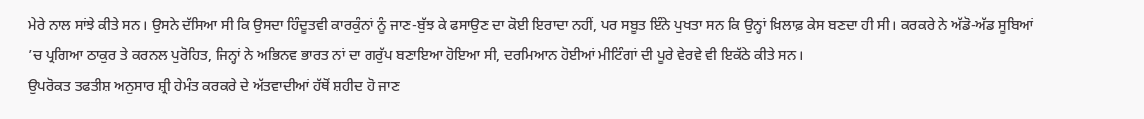ਮੇਰੇ ਨਾਲ ਸਾਂਝੇ ਕੀਤੇ ਸਨ। ਉਸਨੇ ਦੱਸਿਆ ਸੀ ਕਿ ਉਸਦਾ ਹਿੰਦੂਤਵੀ ਕਾਰਕੁੰਨਾਂ ਨੂੰ ਜਾਣ-ਬੁੱਝ ਕੇ ਫਸਾਉਣ ਦਾ ਕੋਈ ਇਰਾਦਾ ਨਹੀਂ, ਪਰ ਸਬੂਤ ਇੰਨੇ ਪੁਖਤਾ ਸਨ ਕਿ ਉਨ੍ਹਾਂ ਖ਼ਿਲਾਫ਼ ਕੇਸ ਬਣਦਾ ਹੀ ਸੀ। ਕਰਕਰੇ ਨੇ ਅੱਡੋ-ਅੱਡ ਸੂਬਿਆਂ ’ਚ ਪ੍ਰਗਿਆ ਠਾਕੁਰ ਤੇ ਕਰਨਲ ਪੁਰੋਹਿਤ, ਜਿਨ੍ਹਾਂ ਨੇ ਅਭਿਨਵ ਭਾਰਤ ਨਾਂ ਦਾ ਗਰੁੱਪ ਬਣਾਇਆ ਹੋਇਆ ਸੀ, ਦਰਮਿਆਨ ਹੋਈਆਂ ਮੀਟਿੰਗਾਂ ਦੀ ਪੂਰੇ ਵੇਰਵੇ ਵੀ ਇਕੱਠੇ ਕੀਤੇ ਸਨ।
ਉਪਰੋਕਤ ਤਫਤੀਸ਼ ਅਨੁਸਾਰ ਸ਼੍ਰੀ ਹੇਮੰਤ ਕਰਕਰੇ ਦੇ ਅੱਤਵਾਦੀਆਂ ਹੱਥੋਂ ਸ਼ਹੀਦ ਹੋ ਜਾਣ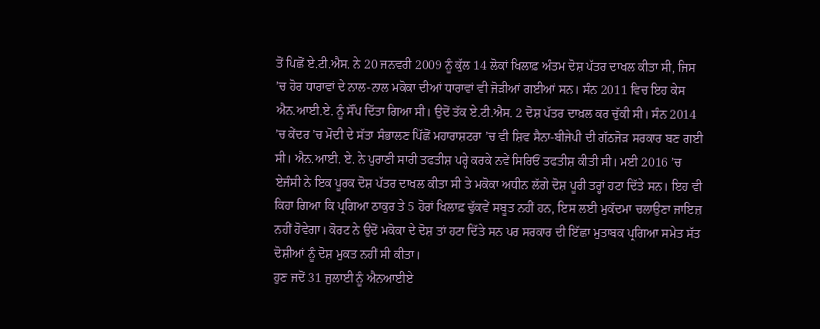ਤੋਂ ਪਿਛੋਂ ਏ.ਟੀ.ਐਸ. ਨੇ 20 ਜਨਵਰੀ 2009 ਨੂੰ ਕੁੱਲ 14 ਲੋਕਾਂ ਖਿਲਾਫ਼ ਅੰਤਮ ਦੋਸ਼ ਪੱਤਰ ਦਾਖਲ ਕੀਤਾ ਸੀ, ਜਿਸ ’ਚ ਹੋਰ ਧਾਰਾਵਾਂ ਦੇ ਨਾਲ-ਨਾਲ ਮਕੋਕਾ ਦੀਆਂ ਧਾਰਾਵਾਂ ਵੀ ਜੋੜੀਆਂ ਗਈਆਂ ਸਨ। ਸੰਨ 2011 ਵਿਚ ਇਹ ਕੇਸ ਐਨ.ਆਈ.ਏ. ਨੂੰ ਸੌਂਪ ਦਿੱਤਾ ਗਿਆ ਸੀ। ਉਦੋਂ ਤੱਕ ਏ.ਟੀ.ਐਸ. 2 ਦੋਸ਼ ਪੱਤਰ ਦਾਖ਼ਲ ਕਰ ਚੁੱਕੀ ਸੀ। ਸੰਨ 2014 ’ਚ ਕੇਂਦਰ ’ਚ ਮੋਦੀ ਦੇ ਸੱਤਾ ਸੰਭਾਲਣ ਪਿੱਛੋਂ ਮਹਾਰਾਸ਼ਟਰਾ ’ਚ ਵੀ ਸ਼ਿਵ ਸੈਨਾ-ਬੀਜੇਪੀ ਦੀ ਗੱਠਜੋੜ ਸਰਕਾਰ ਬਣ ਗਈ ਸੀ। ਐਨ.ਆਈ. ਏ. ਨੇ ਪੁਰਾਣੀ ਸਾਰੀ ਤਫਤੀਸ਼ ਪਰ੍ਹੇ ਕਰਕੇ ਨਵੇਂ ਸਿਰਿਓਂ ਤਫਤੀਸ਼ ਕੀਤੀ ਸੀ। ਮਈ 2016 ’ਚ ਏਜੰਸੀ ਨੇ ਇਕ ਪੂਰਕ ਦੋਸ਼ ਪੱਤਰ ਦਾਖਲ ਕੀਤਾ ਸੀ ਤੇ ਮਕੋਕਾ ਅਧੀਨ ਲੱਗੇ ਦੋਸ਼ ਪੂਰੀ ਤਰ੍ਹਾਂ ਹਟਾ ਦਿੱਤੇ ਸਨ। ਇਹ ਵੀ ਕਿਹਾ ਗਿਆ ਕਿ ਪ੍ਰਗਿਆ ਠਾਕੁਰ ਤੇ 5 ਹੋਰਾਂ ਖਿਲਾਫ਼ ਢੁੱਕਵੇਂ ਸਬੂਤ ਨਹੀਂ ਹਨ, ਇਸ ਲਈ ਮੁਕੱਦਮਾ ਚਲਾਉਣਾ ਜਾਇਜ਼ ਨਹੀਂ ਹੋਵੇਗਾ। ਕੋਰਟ ਨੇ ਉਦੋਂ ਮਕੋਕਾ ਦੇ ਦੋਸ਼ ਤਾਂ ਹਟਾ ਦਿੱਤੇ ਸਨ ਪਰ ਸਰਕਾਰ ਦੀ ਇੱਛਾ ਮੁਤਾਬਕ ਪ੍ਰਗਿਆ ਸਮੇਤ ਸੱਤ ਦੋਸ਼ੀਆਂ ਨੂੰ ਦੋਸ਼ ਮੁਕਤ ਨਹੀਂ ਸੀ ਕੀਤਾ।
ਹੁਣ ਜਦੋਂ 31 ਜੁਲਾਈ ਨੂੰ ਐਨਆਈਏ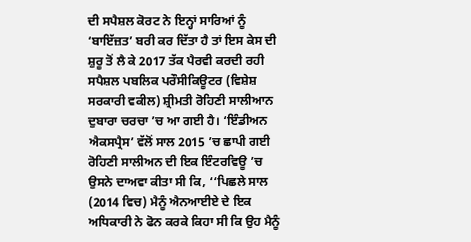ਦੀ ਸਪੈਸ਼ਲ ਕੋਰਟ ਨੇ ਇਨ੍ਹਾਂ ਸਾਰਿਆਂ ਨੂੰ ‘ਬਾਇੱਜ਼ਤ’ ਬਰੀ ਕਰ ਦਿੱਤਾ ਹੈ ਤਾਂ ਇਸ ਕੇਸ ਦੀ ਸ਼ੁਰੂ ਤੋਂ ਲੈ ਕੇ 2017 ਤੱਕ ਪੈਰਵੀ ਕਰਦੀ ਰਹੀ ਸਪੈਸ਼ਲ ਪਬਲਿਕ ਪਰੌਸੀਕਿਊਟਰ (ਵਿਸ਼ੇਸ਼ ਸਰਕਾਰੀ ਵਕੀਲ) ਸ਼੍ਰੀਮਤੀ ਰੋਹਿਣੀ ਸਾਲੀਆਨ ਦੁਬਾਰਾ ਚਰਚਾ ’ਚ ਆ ਗਈ ਹੈ। ‘ਇੰਡੀਅਨ ਐਕਸਪ੍ਰੈਸ’ ਵੱਲੋਂ ਸਾਲ 2015 ’ਚ ਛਾਪੀ ਗਈ ਰੋਹਿਣੀ ਸਾਲੀਅਨ ਦੀ ਇਕ ਇੰਟਰਵਿਊ ’ਚ ਉਸਨੇ ਦਾਅਵਾ ਕੀਤਾ ਸੀ ਕਿ, ‘‘ਪਿਛਲੇ ਸਾਲ (2014 ਵਿਚ) ਮੈਨੂੰ ਐਨਆਈਏ ਦੇ ਇਕ ਅਧਿਕਾਰੀ ਨੇ ਫੋਨ ਕਰਕੇ ਕਿਹਾ ਸੀ ਕਿ ਉਹ ਮੈਨੂੰ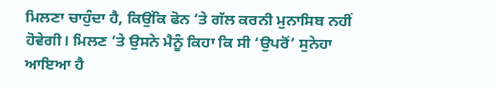ਮਿਲਣਾ ਚਾਹੁੰਦਾ ਹੈ, ਕਿਉਂਕਿ ਫੋਨ ’ਤੇ ਗੱਲ ਕਰਨੀ ਮੁਨਾਸਿਬ ਨਹੀਂ ਹੋਵੇਗੀ। ਮਿਲਣ ’ਤੇ ਉਸਨੇ ਮੈਨੂੰ ਕਿਹਾ ਕਿ ਸੀ ‘ਉਪਰੋਂ’ ਸੁਨੇਹਾ ਆਇਆ ਹੈ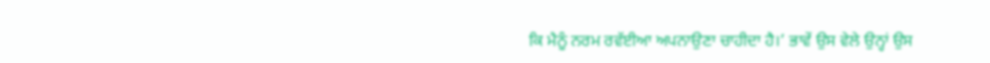ਕਿ ਮੈਨੂੰ ਨਰਮ ਰਵੱਈਆ ਅਪਨਾਉਣਾ ਚਾਹੀਦਾ ਹੈ।’ ਭਾਵੇਂ ਉਸ ਵੇਲੇ ਉਨ੍ਹਾਂ ਉਸ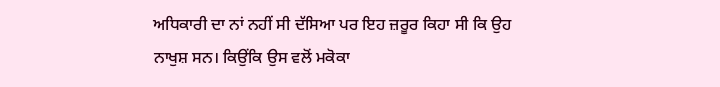ਅਧਿਕਾਰੀ ਦਾ ਨਾਂ ਨਹੀਂ ਸੀ ਦੱਸਿਆ ਪਰ ਇਹ ਜ਼ਰੂਰ ਕਿਹਾ ਸੀ ਕਿ ਉਹ ਨਾਖੁਸ਼ ਸਨ। ਕਿਉਂਕਿ ਉਸ ਵਲੋਂ ਮਕੋਕਾ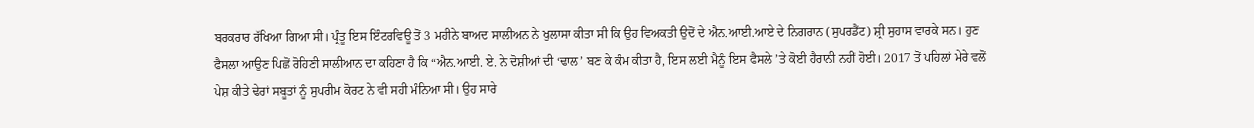ਬਰਕਰਾਰ ਰੱਖਿਆ ਗਿਆ ਸੀ। ਪ੍ਰੰਤੂ ਇਸ ਇੰਟਰਵਿਊ ਤੋਂ 3 ਮਹੀਨੇ ਬਾਅਦ ਸਾਲੀਅਨ ਨੇ ਖੁਲਾਸਾ ਕੀਤਾ ਸੀ ਕਿ ਉਹ ਵਿਅਕਤੀ ਉਦੋਂ ਦੇ ਐਨ.ਆਈ.ਆਏ ਦੇ ਨਿਗਰਾਨ (ਸੁਪਰਡੈਂਟ) ਸ਼੍ਰੀ ਸੁਹਾਸ ਵਾਰਕੇ ਸਨ। ਹੁਣ ਫੈਸਲਾ ਆਉਣ ਪਿਛੋਂ ਰੋਹਿਣੀ ਸਾਲੀਆਨ ਦਾ ਕਹਿਣਾ ਹੈ ਕਿ “ਐਨ.ਆਈ. ਏ. ਨੇ ਦੋਸ਼ੀਆਂ ਦੀ ‘ਢਾਲ’ ਬਣ ਕੇ ਕੰਮ ਕੀਤਾ ਹੈ, ਇਸ ਲਈ ਮੈਨੂੰ ਇਸ ਫੈਸਲੇ ’ਤੇ ਕੋਈ ਹੈਰਾਨੀ ਨਹੀਂ ਹੋਈ। 2017 ਤੋਂ ਪਹਿਲਾਂ ਮੇਰੇ ਵਲੋਂ ਪੇਸ਼ ਕੀਤੇ ਢੇਰਾਂ ਸਬੂਤਾਂ ਨੂੰ ਸੁਪਰੀਮ ਕੋਰਟ ਨੇ ਵੀ ਸਹੀ ਮੰਨਿਆ ਸੀ। ਉਹ ਸਾਰੇ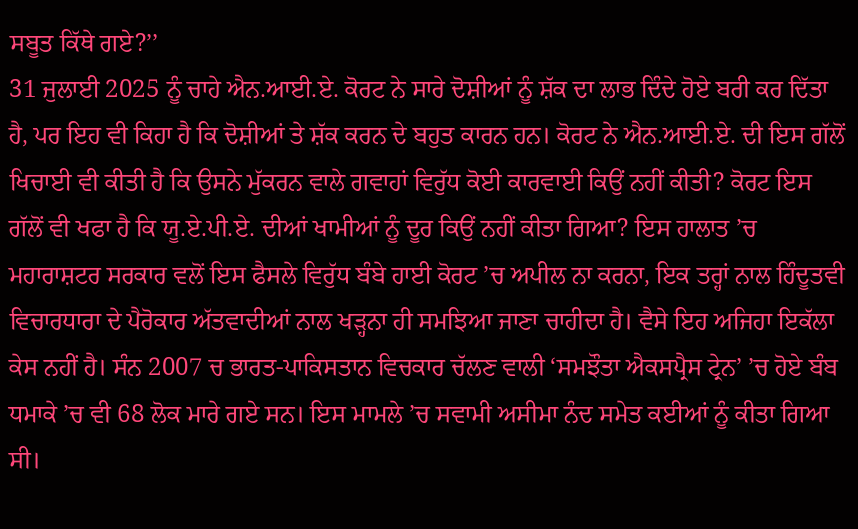ਸਬੂਤ ਕਿੱਥੇ ਗਏ?’’
31 ਜੁਲਾਈ 2025 ਨੂੰ ਚਾਹੇ ਐਨ.ਆਈ.ਏ. ਕੋਰਟ ਨੇ ਸਾਰੇ ਦੋਸ਼ੀਆਂ ਨੂੰ ਸ਼ੱਕ ਦਾ ਲਾਭ ਦਿੰਦੇ ਹੋਏ ਬਰੀ ਕਰ ਦਿੱਤਾ ਹੈ, ਪਰ ਇਹ ਵੀ ਕਿਹਾ ਹੈ ਕਿ ਦੋਸ਼ੀਆਂ ਤੇ ਸ਼ੱਕ ਕਰਨ ਦੇ ਬਹੁਤ ਕਾਰਨ ਹਨ। ਕੋਰਟ ਨੇ ਐਨ.ਆਈ.ਏ. ਦੀ ਇਸ ਗੱਲੋਂ ਖਿਚਾਈ ਵੀ ਕੀਤੀ ਹੈ ਕਿ ਉਸਨੇ ਮੁੱਕਰਨ ਵਾਲੇ ਗਵਾਹਾਂ ਵਿਰੁੱਧ ਕੋਈ ਕਾਰਵਾਈ ਕਿਉਂ ਨਹੀਂ ਕੀਤੀ? ਕੋਰਟ ਇਸ ਗੱਲੋਂ ਵੀ ਖਫਾ ਹੈ ਕਿ ਯੂ.ਏ.ਪੀ.ਏ. ਦੀਆਂ ਖਾਮੀਆਂ ਨੂੰ ਦੂਰ ਕਿਉਂ ਨਹੀਂ ਕੀਤਾ ਗਿਆ? ਇਸ ਹਾਲਾਤ ’ਚ ਮਹਾਰਾਸ਼ਟਰ ਸਰਕਾਰ ਵਲੋਂ ਇਸ ਫੈਸਲੇ ਵਿਰੁੱਧ ਬੰਬੇ ਹਾਈ ਕੋਰਟ ’ਚ ਅਪੀਲ ਨਾ ਕਰਨਾ, ਇਕ ਤਰ੍ਹਾਂ ਨਾਲ ਹਿੰਦੂਤਵੀ ਵਿਚਾਰਧਾਰਾ ਦੇ ਪੈਰੋਕਾਰ ਅੱਤਵਾਦੀਆਂ ਨਾਲ ਖੜ੍ਹਨਾ ਹੀ ਸਮਝਿਆ ਜਾਣਾ ਚਾਹੀਦਾ ਹੈ। ਵੈਸੇ ਇਹ ਅਜਿਹਾ ਇਕੱਲਾ ਕੇਸ ਨਹੀਂ ਹੈ। ਸੰਨ 2007 ਚ ਭਾਰਤ-ਪਾਕਿਸਤਾਨ ਵਿਚਕਾਰ ਚੱਲਣ ਵਾਲੀ ‘ਸਮਝੌਤਾ ਐਕਸਪ੍ਰੈਸ ਟ੍ਰੇਨ’ ’ਚ ਹੋਏ ਬੰਬ ਧਮਾਕੇ ’ਚ ਵੀ 68 ਲੋਕ ਮਾਰੇ ਗਏ ਸਨ। ਇਸ ਮਾਮਲੇ ’ਚ ਸਵਾਮੀ ਅਸੀਮਾ ਨੰਦ ਸਮੇਤ ਕਈਆਂ ਨੂੰ ਕੀਤਾ ਗਿਆ ਸੀ।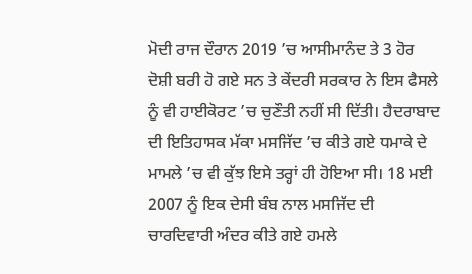ਮੋਦੀ ਰਾਜ ਦੌਰਾਨ 2019 ’ਚ ਆਸੀਮਾਨੰਦ ਤੇ 3 ਹੋਰ ਦੋਸ਼ੀ ਬਰੀ ਹੋ ਗਏ ਸਨ ਤੇ ਕੇਂਦਰੀ ਸਰਕਾਰ ਨੇ ਇਸ ਫੈਸਲੇ ਨੂੰ ਵੀ ਹਾਈਕੋਰਟ ’ਚ ਚੁਣੌਤੀ ਨਹੀਂ ਸੀ ਦਿੱਤੀ। ਹੈਦਰਾਬਾਦ ਦੀ ਇਤਿਹਾਸਕ ਮੱਕਾ ਮਸਜਿੱਦ ’ਚ ਕੀਤੇ ਗਏ ਧਮਾਕੇ ਦੇ ਮਾਮਲੇ ’ਚ ਵੀ ਕੁੱਝ ਇਸੇ ਤਰ੍ਹਾਂ ਹੀ ਹੋਇਆ ਸੀ। 18 ਮਈ 2007 ਨੂੰ ਇਕ ਦੇਸੀ ਬੰਬ ਨਾਲ ਮਸਜਿੱਦ ਦੀ ਚਾਰਦਿਵਾਰੀ ਅੰਦਰ ਕੀਤੇ ਗਏ ਹਮਲੇ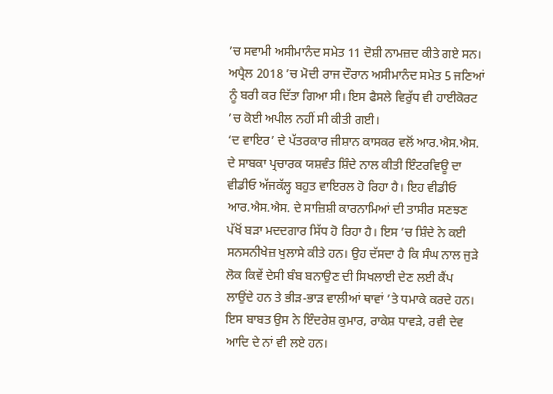’ਚ ਸਵਾਮੀ ਅਸੀਮਾਨੰਦ ਸਮੇਤ 11 ਦੋਸ਼ੀ ਨਾਮਜ਼ਦ ਕੀਤੇ ਗਏ ਸਨ। ਅਪ੍ਰੈਲ 2018 ’ਚ ਮੋਦੀ ਰਾਜ ਦੌਰਾਨ ਅਸੀਮਾਨੰਦ ਸਮੇਤ 5 ਜਣਿਆਂ ਨੂੰ ਬਰੀ ਕਰ ਦਿੱਤਾ ਗਿਆ ਸੀ। ਇਸ ਫੈਸਲੇ ਵਿਰੁੱਧ ਵੀ ਹਾਈਕੋਰਟ ’ਚ ਕੋਈ ਅਪੀਲ ਨਹੀਂ ਸੀ ਕੀਤੀ ਗਈ।
‘ਦ ਵਾਇਰ’ ਦੇ ਪੱਤਰਕਾਰ ਜੀਸ਼ਾਨ ਕਾਸਕਰ ਵਲੋਂ ਆਰ.ਐਸ.ਐਸ. ਦੇ ਸਾਬਕਾ ਪ੍ਰਚਾਰਕ ਯਸ਼ਵੰਤ ਸ਼ਿੰਦੇ ਨਾਲ ਕੀਤੀ ਇੰਟਰਵਿਊ ਦਾ ਵੀਡੀਓ ਅੱਜਕੱਲ੍ਹ ਬਹੁਤ ਵਾਇਰਲ ਹੋ ਰਿਹਾ ਹੈ। ਇਹ ਵੀਡੀਓ ਆਰ.ਐਸ.ਐਸ. ਦੇ ਸਾਜ਼ਿਸ਼ੀ ਕਾਰਨਾਮਿਆਂ ਦੀ ਤਾਸੀਰ ਸਣਝਣ ਪੱਖੋਂ ਬੜਾ ਮਦਦਗਾਰ ਸਿੱਧ ਹੋ ਰਿਹਾ ਹੈ। ਇਸ ’ਚ ਸ਼ਿੰਦੇ ਨੇ ਕਈ ਸਨਸਨੀਖੇਜ਼ ਖੁਲਾਸੇ ਕੀਤੇ ਹਨ। ਉਹ ਦੱਸਦਾ ਹੈ ਕਿ ਸੰਘ ਨਾਲ ਜੁੜੇ ਲੋਕ ਕਿਵੇਂ ਦੇਸੀ ਬੰਬ ਬਨਾਉਣ ਦੀ ਸਿਖਲਾਈ ਦੇਣ ਲਈ ਕੈਂਪ ਲਾਉਂਦੇ ਹਨ ਤੇ ਭੀੜ-ਭਾੜ ਵਾਲੀਆਂ ਥਾਵਾਂ ’ਤੇ ਧਮਾਕੇ ਕਰਦੇ ਹਨ। ਇਸ ਬਾਬਤ ਉਸ ਨੇ ਇੰਦਰੇਸ਼ ਕੁਮਾਰ, ਰਾਕੇਸ਼ ਧਾਵੜੇ, ਰਵੀ ਦੇਵ ਆਦਿ ਦੇ ਨਾਂ ਵੀ ਲਏ ਹਨ।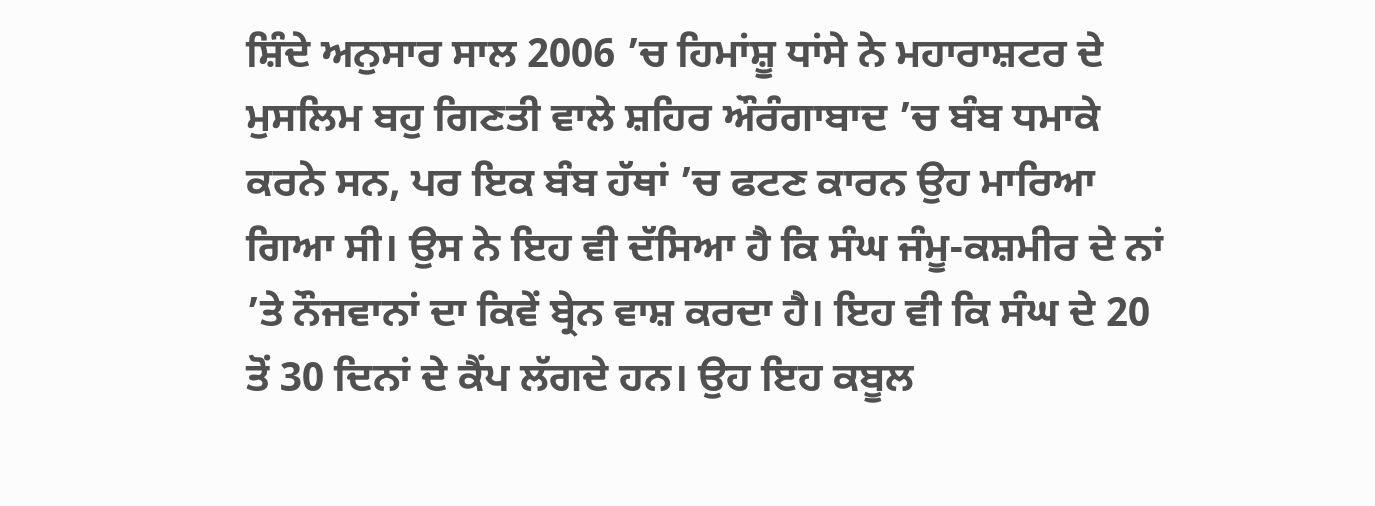ਸ਼ਿੰਦੇ ਅਨੁਸਾਰ ਸਾਲ 2006 ’ਚ ਹਿਮਾਂਸ਼ੂ ਧਾਂਸੇ ਨੇ ਮਹਾਰਾਸ਼ਟਰ ਦੇ ਮੁਸਲਿਮ ਬਹੁ ਗਿਣਤੀ ਵਾਲੇ ਸ਼ਹਿਰ ਔਰੰਗਾਬਾਦ ’ਚ ਬੰਬ ਧਮਾਕੇ ਕਰਨੇ ਸਨ, ਪਰ ਇਕ ਬੰਬ ਹੱਥਾਂ ’ਚ ਫਟਣ ਕਾਰਨ ਉਹ ਮਾਰਿਆ ਗਿਆ ਸੀ। ਉਸ ਨੇ ਇਹ ਵੀ ਦੱਸਿਆ ਹੈ ਕਿ ਸੰਘ ਜੰਮੂ-ਕਸ਼ਮੀਰ ਦੇ ਨਾਂ ’ਤੇ ਨੌਜਵਾਨਾਂ ਦਾ ਕਿਵੇਂ ਬ੍ਰੇਨ ਵਾਸ਼ ਕਰਦਾ ਹੈ। ਇਹ ਵੀ ਕਿ ਸੰਘ ਦੇ 20 ਤੋਂ 30 ਦਿਨਾਂ ਦੇ ਕੈਂਪ ਲੱਗਦੇ ਹਨ। ਉਹ ਇਹ ਕਬੂਲ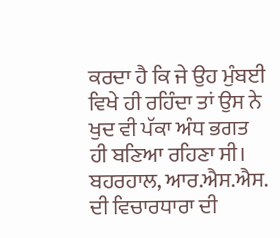ਕਰਦਾ ਹੈ ਕਿ ਜੇ ਉਹ ਮੁੰਬਈ ਵਿਖੇ ਹੀ ਰਹਿੰਦਾ ਤਾਂ ਉਸ ਨੇ ਖੁਦ ਵੀ ਪੱਕਾ ਅੰਧ ਭਗਤ ਹੀ ਬਣਿਆ ਰਹਿਣਾ ਸੀ।
ਬਹਰਹਾਲ, ਆਰ.ਐਸ.ਐਸ. ਦੀ ਵਿਚਾਰਧਾਰਾ ਦੀ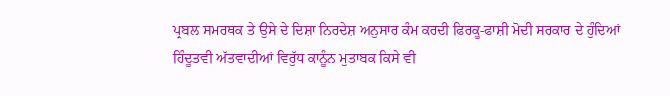ਪ੍ਰਬਲ ਸਮਰਥਕ ਤੇ ਉਸੇ ਦੇ ਦਿਸ਼ਾ ਨਿਰਦੇਸ਼ ਅਨੁਸਾਰ ਕੰਮ ਕਰਦੀ ਫਿਰਕੂ-ਫਾਸ਼ੀ ਮੋਦੀ ਸਰਕਾਰ ਦੇ ਹੁੰਦਿਆਂ ਹਿੰਦੂਤਵੀ ਅੱਤਵਾਦੀਆਂ ਵਿਰੁੱਧ ਕਾਨੂੰਨ ਮੁਤਾਬਕ ਕਿਸੇ ਵੀ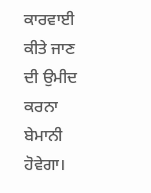ਕਾਰਵਾਈ ਕੀਤੇ ਜਾਣ ਦੀ ਉਮੀਦ ਕਰਨਾ ਬੇਮਾਨੀ ਹੋਵੇਗਾ।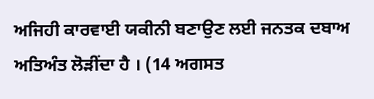ਅਜਿਹੀ ਕਾਰਵਾਈ ਯਕੀਨੀ ਬਣਾਉਣ ਲਈ ਜਨਤਕ ਦਬਾਅ ਅਤਿਅੰਤ ਲੋੜੀਂਦਾ ਹੈ । (14 ਅਗਸਤ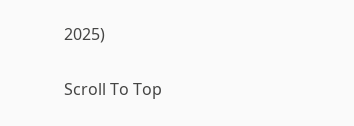2025)

Scroll To Top